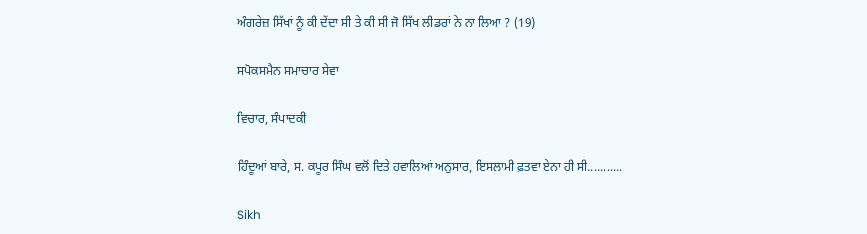ਅੰਗਰੇਜ਼ ਸਿੱਖਾਂ ਨੂੰ ਕੀ ਦੇਂਦਾ ਸੀ ਤੇ ਕੀ ਸੀ ਜੋ ਸਿੱਖ ਲੀਡਰਾਂ ਨੇ ਨਾ ਲਿਆ ? (19)

ਸਪੋਕਸਮੈਨ ਸਮਾਚਾਰ ਸੇਵਾ

ਵਿਚਾਰ, ਸੰਪਾਦਕੀ

ਹਿੰਦੂਆਂ ਬਾਰੇ, ਸ. ਕਪੂਰ ਸਿੰਘ ਵਲੋਂ ਦਿਤੇ ਹਵਾਲਿਆਂ ਅਨੁਸਾਰ, ਇਸਲਾਮੀ ਫ਼ਤਵਾ ਏਨਾ ਹੀ ਸੀ...........

Sikh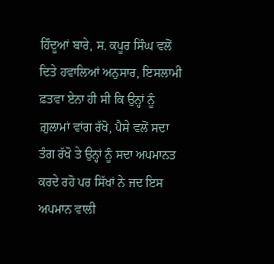ਹਿੰਦੂਆਂ ਬਾਰੇ, ਸ. ਕਪੂਰ ਸਿੰਘ ਵਲੋਂ ਦਿਤੇ ਹਵਾਲਿਆਂ ਅਨੁਸਾਰ, ਇਸਲਾਮੀ ਫ਼ਤਵਾ ਏਨਾ ਹੀ ਸੀ ਕਿ ਉਨ੍ਹਾਂ ਨੂੰ ਗ਼ੁਲਾਮਾਂ ਵਾਂਗ ਰੱਖੋ, ਪੈਸੇ ਵਲੋਂ ਸਦਾ ਤੰਗ ਰੱਖੋ ਤੇ ਉਨ੍ਹਾਂ ਨੂੰ ਸਦਾ ਅਪਮਾਨਤ ਕਰਦੇ ਰਹੋ ਪਰ ਸਿੱਖਾਂ ਨੇ ਜਦ ਇਸ ਅਪਮਾਨ ਵਾਲੀ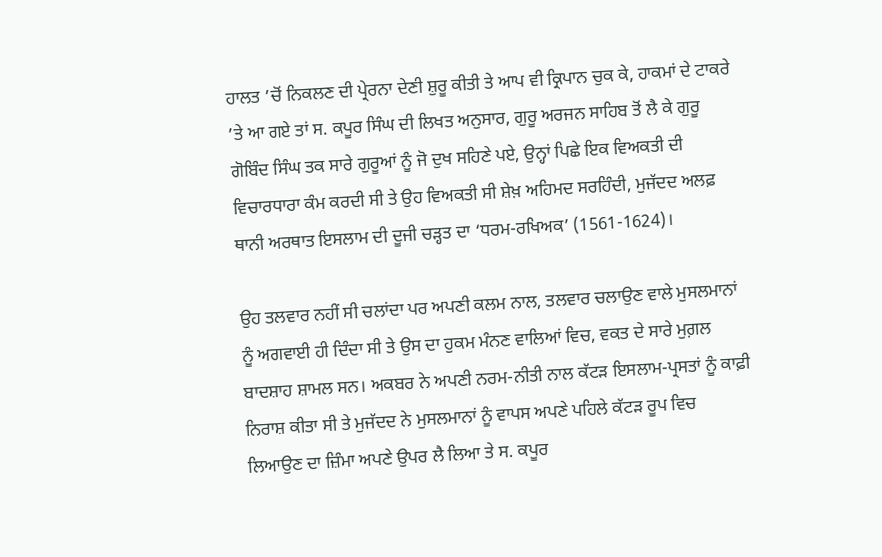ਹਾਲਤ ’ਚੋਂ ਨਿਕਲਣ ਦੀ ਪ੍ਰੇਰਨਾ ਦੇਣੀ ਸ਼ੁਰੂ ਕੀਤੀ ਤੇ ਆਪ ਵੀ ਕ੍ਰਿਪਾਨ ਚੁਕ ਕੇ, ਹਾਕਮਾਂ ਦੇ ਟਾਕਰੇ ’ਤੇ ਆ ਗਏ ਤਾਂ ਸ. ਕਪੂਰ ਸਿੰਘ ਦੀ ਲਿਖਤ ਅਨੁਸਾਰ, ਗੁਰੂ ਅਰਜਨ ਸਾਹਿਬ ਤੋਂ ਲੈ ਕੇ ਗੁਰੂ ਗੋਬਿੰਦ ਸਿੰਘ ਤਕ ਸਾਰੇ ਗੁਰੂਆਂ ਨੂੰ ਜੋ ਦੁਖ ਸਹਿਣੇ ਪਏ, ਉਨ੍ਹਾਂ ਪਿਛੇ ਇਕ ਵਿਅਕਤੀ ਦੀ ਵਿਚਾਰਧਾਰਾ ਕੰਮ ਕਰਦੀ ਸੀ ਤੇ ਉਹ ਵਿਅਕਤੀ ਸੀ ਸ਼ੇਖ਼ ਅਹਿਮਦ ਸਰਹਿੰਦੀ, ਮੁਜੱਦਦ ਅਲਫ਼ ਥਾਨੀ ਅਰਥਾਤ ਇਸਲਾਮ ਦੀ ਦੂਜੀ ਚੜ੍ਹਤ ਦਾ ‘ਧਰਮ-ਰਖਿਅਕ’ (1561-1624)।

ਉਹ ਤਲਵਾਰ ਨਹੀਂ ਸੀ ਚਲਾਂਦਾ ਪਰ ਅਪਣੀ ਕਲਮ ਨਾਲ, ਤਲਵਾਰ ਚਲਾਉਣ ਵਾਲੇ ਮੁਸਲਮਾਨਾਂ ਨੂੰ ਅਗਵਾਈ ਹੀ ਦਿੰਦਾ ਸੀ ਤੇ ਉਸ ਦਾ ਹੁਕਮ ਮੰਨਣ ਵਾਲਿਆਂ ਵਿਚ, ਵਕਤ ਦੇ ਸਾਰੇ ਮੁਗ਼ਲ ਬਾਦਸ਼ਾਹ ਸ਼ਾਮਲ ਸਨ। ਅਕਬਰ ਨੇ ਅਪਣੀ ਨਰਮ-ਨੀਤੀ ਨਾਲ ਕੱਟੜ ਇਸਲਾਮ-ਪ੍ਰਸਤਾਂ ਨੂੰ ਕਾਫ਼ੀ ਨਿਰਾਸ਼ ਕੀਤਾ ਸੀ ਤੇ ਮੁਜੱਦਦ ਨੇ ਮੁਸਲਮਾਨਾਂ ਨੂੰ ਵਾਪਸ ਅਪਣੇ ਪਹਿਲੇ ਕੱਟੜ ਰੂਪ ਵਿਚ ਲਿਆਉਣ ਦਾ ਜ਼ਿੰਮਾ ਅਪਣੇ ਉਪਰ ਲੈ ਲਿਆ ਤੇ ਸ. ਕਪੂਰ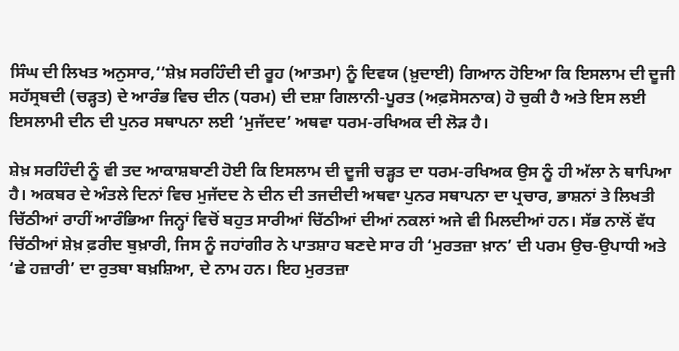ਸਿੰਘ ਦੀ ਲਿਖਤ ਅਨੁਸਾਰ,‘‘ਸ਼ੇਖ਼ ਸਰਹਿੰਦੀ ਦੀ ਰੂਹ (ਆਤਮਾ) ਨੂੰ ਦਿਵਯ (ਖ਼ੁਦਾਈ) ਗਿਆਨ ਹੋਇਆ ਕਿ ਇਸਲਾਮ ਦੀ ਦੂਜੀ ਸਹੱਸ੍ਰਬਦੀ (ਚੜ੍ਹਤ) ਦੇ ਆਰੰਭ ਵਿਚ ਦੀਨ (ਧਰਮ) ਦੀ ਦਸ਼ਾ ਗਿਲਾਨੀ-ਪੂਰਤ (ਅਫ਼ਸੋਸਨਾਕ) ਹੋ ਚੁਕੀ ਹੈ ਅਤੇ ਇਸ ਲਈ ਇਸਲਾਮੀ ਦੀਨ ਦੀ ਪੁਨਰ ਸਥਾਪਨਾ ਲਈ ‘ਮੁਜੱਦਦ’ ਅਥਵਾ ਧਰਮ-ਰਖਿਅਕ ਦੀ ਲੋੜ ਹੈ।

ਸ਼ੇਖ਼ ਸਰਹਿੰਦੀ ਨੂੰ ਵੀ ਤਦ ਆਕਾਸ਼ਬਾਣੀ ਹੋਈ ਕਿ ਇਸਲਾਮ ਦੀ ਦੂਜੀ ਚੜ੍ਹਤ ਦਾ ਧਰਮ-ਰਖਿਅਕ ਉਸ ਨੂੰ ਹੀ ਅੱਲਾ ਨੇ ਥਾਪਿਆ ਹੈ। ਅਕਬਰ ਦੇ ਅੰਤਲੇ ਦਿਨਾਂ ਵਿਚ ਮੁਜੱਦਦ ਨੇ ਦੀਨ ਦੀ ਤਜਦੀਦੀ ਅਥਵਾ ਪੁਨਰ ਸਥਾਪਨਾ ਦਾ ਪ੍ਰਚਾਰ, ਭਾਸ਼ਨਾਂ ਤੇ ਲਿਖਤੀ ਚਿੱਠੀਆਂ ਰਾਹੀਂ ਆਰੰਭਿਆ ਜਿਨ੍ਹਾਂ ਵਿਚੋਂ ਬਹੁਤ ਸਾਰੀਆਂ ਚਿੱਠੀਆਂ ਦੀਆਂ ਨਕਲਾਂ ਅਜੇ ਵੀ ਮਿਲਦੀਆਂ ਹਨ। ਸੱਭ ਨਾਲੋਂ ਵੱਧ ਚਿੱਠੀਆਂ ਸ਼ੇਖ਼ ਫ਼ਰੀਦ ਬੁਖ਼ਾਰੀ, ਜਿਸ ਨੂੰ ਜਹਾਂਗੀਰ ਨੇ ਪਾਤਸ਼ਾਹ ਬਣਦੇ ਸਾਰ ਹੀ ‘ਮੁਰਤਜ਼ਾ ਖ਼ਾਨ’ ਦੀ ਪਰਮ ਉਚ-ਉਪਾਧੀ ਅਤੇ ‘ਛੇ ਹਜ਼ਾਰੀ’ ਦਾ ਰੁਤਬਾ ਬਖ਼ਸ਼ਿਆ, ਦੇ ਨਾਮ ਹਨ। ਇਹ ਮੁਰਤਜ਼ਾ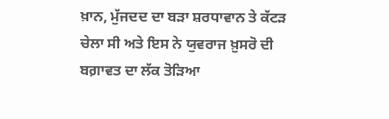ਖ਼ਾਨ, ਮੁੱਜਦਦ ਦਾ ਬੜਾ ਸ਼ਰਧਾਵਾਨ ਤੇ ਕੱਟੜ  ਚੇਲਾ ਸੀ ਅਤੇ ਇਸ ਨੇ ਯੁਵਰਾਜ ਖ਼ੁਸਰੋ ਦੀ ਬਗ਼ਾਵਤ ਦਾ ਲੱਕ ਤੋੜਿਆ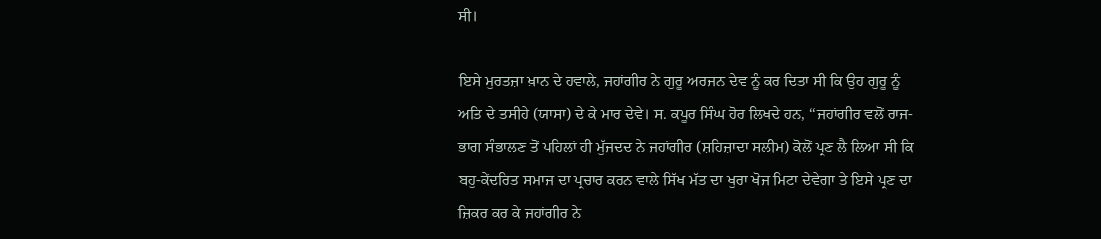ਸੀ।

ਇਸੇ ਮੁਰਤਜ਼ਾ ਖ਼ਾਨ ਦੇ ਹਵਾਲੇ, ਜਹਾਂਗੀਰ ਨੇ ਗੁਰੂ ਅਰਜਨ ਦੇਵ ਨੂੰ ਕਰ ਦਿਤਾ ਸੀ ਕਿ ਉਹ ਗੁਰੂ ਨੂੰ ਅਤਿ ਦੇ ਤਸੀਹੇ (ਯਾਸਾ) ਦੇ ਕੇ ਮਾਰ ਦੇਵੇ। ਸ. ਕਪੂਰ ਸਿੰਘ ਹੋਰ ਲਿਖਦੇ ਹਨ, ‘‘ਜਹਾਂਗੀਰ ਵਲੋਂ ਰਾਜ-ਭਾਗ ਸੰਭਾਲਣ ਤੋਂ ਪਹਿਲਾਂ ਹੀ ਮੁੱਜਦਦ ਨੇ ਜਹਾਂਗੀਰ (ਸ਼ਹਿਜ਼ਾਦਾ ਸਲੀਮ) ਕੋਲੋਂ ਪ੍ਰਣ ਲੈ ਲਿਆ ਸੀ ਕਿ ਬਹੁ-ਕੇਂਦਰਿਤ ਸਮਾਜ ਦਾ ਪ੍ਰਚਾਰ ਕਰਨ ਵਾਲੇ ਸਿੱਖ ਮੱਤ ਦਾ ਖੁਰਾ ਖੋਜ ਮਿਟਾ ਦੇਵੇਗਾ ਤੇ ਇਸੇ ਪ੍ਰਣ ਦਾ ਜ਼ਿਕਰ ਕਰ ਕੇ ਜਹਾਂਗੀਰ ਨੇ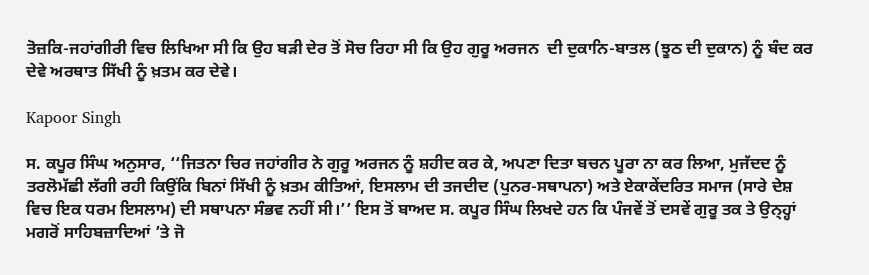ਤੋਜ਼ਕਿ-ਜਹਾਂਗੀਰੀ ਵਿਚ ਲਿਖਿਆ ਸੀ ਕਿ ਉਹ ਬੜੀ ਦੇਰ ਤੋਂ ਸੋਚ ਰਿਹਾ ਸੀ ਕਿ ਉਹ ਗੁਰੂ ਅਰਜਨ  ਦੀ ਦੁਕਾਨਿ-ਬਾਤਲ (ਝੂਠ ਦੀ ਦੁਕਾਨ) ਨੂੰ ਬੰਦ ਕਰ ਦੇਵੇ ਅਰਥਾਤ ਸਿੱਖੀ ਨੂੰ ਖ਼ਤਮ ਕਰ ਦੇਵੇ।

Kapoor Singh

ਸ. ਕਪੂਰ ਸਿੰਘ ਅਨੁਸਾਰ, ‘‘ਜਿਤਨਾ ਚਿਰ ਜਹਾਂਗੀਰ ਨੇ ਗੁਰੂ ਅਰਜਨ ਨੂੰ ਸ਼ਹੀਦ ਕਰ ਕੇ, ਅਪਣਾ ਦਿਤਾ ਬਚਨ ਪੂਰਾ ਨਾ ਕਰ ਲਿਆ, ਮੁਜੱਦਦ ਨੂੰ ਤਰਲੋਮੱਛੀ ਲੱਗੀ ਰਹੀ ਕਿਉਂਕਿ ਬਿਨਾਂ ਸਿੱਖੀ ਨੂੰ ਖ਼ਤਮ ਕੀਤਿਆਂ, ਇਸਲਾਮ ਦੀ ਤਜਦੀਦ (ਪੁਨਰ-ਸਥਾਪਨਾ) ਅਤੇ ਏਕਾਕੇਂਦਰਿਤ ਸਮਾਜ (ਸਾਰੇ ਦੇਸ਼ ਵਿਚ ਇਕ ਧਰਮ ਇਸਲਾਮ) ਦੀ ਸਥਾਪਨਾ ਸੰਭਵ ਨਹੀਂ ਸੀ।’’ ਇਸ ਤੋਂ ਬਾਅਦ ਸ. ਕਪੂਰ ਸਿੰਘ ਲਿਖਦੇ ਹਨ ਕਿ ਪੰਜਵੇਂ ਤੋਂ ਦਸਵੇਂ ਗੁਰੂ ਤਕ ਤੇ ਉਨ੍ਹ੍ਹਾਂ ਮਗਰੋਂ ਸਾਹਿਬਜ਼ਾਦਿਆਂ ’ਤੇ ਜੋ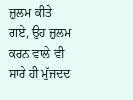ਜ਼ੁਲਮ ਕੀਤੇ ਗਏ, ਉਹ ਜ਼ੁਲਮ ਕਰਨ ਵਾਲੇ ਵੀ ਸਾਰੇ ਹੀ ਮੁੱਜਦਦ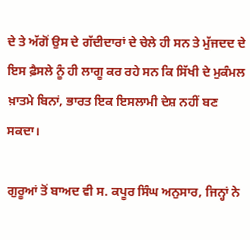ਦੇ ਤੇ ਅੱਗੋਂ ਉਸ ਦੇ ਗੱਦੀਦਾਰਾਂ ਦੇ ਚੇਲੇ ਹੀ ਸਨ ਤੇ ਮੁੱਜਦਦ ਦੇ ਇਸ ਫ਼ੈਸਲੇ ਨੂੰ ਹੀ ਲਾਗੂ ਕਰ ਰਹੇ ਸਨ ਕਿ ਸਿੱਖੀ ਦੇ ਮੁਕੰਮਲ ਖ਼ਾਤਮੇ ਬਿਨਾਂ, ਭਾਰਤ ਇਕ ਇਸਲਾਮੀ ਦੇਸ਼ ਨਹੀਂ ਬਣ ਸਕਦਾ।

ਗੁਰੂਆਂ ਤੋਂ ਬਾਅਦ ਵੀ ਸ. ਕਪੂਰ ਸਿੰਘ ਅਨੁਸਾਰ, ਜਿਨ੍ਹਾਂ ਨੇ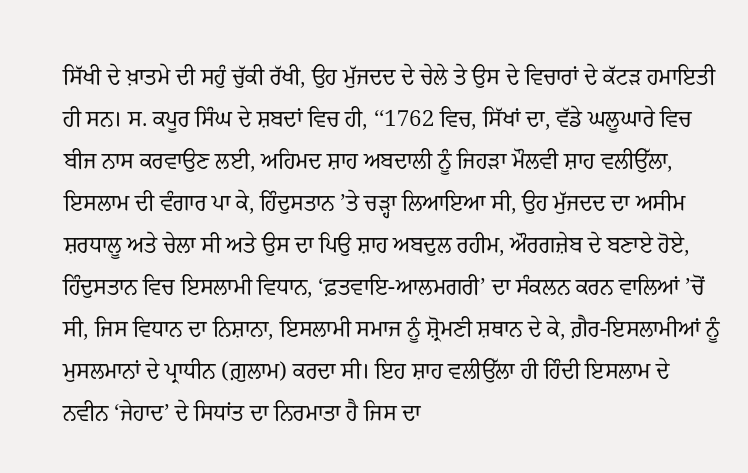ਸਿੱਖੀ ਦੇ ਖ਼ਾਤਮੇ ਦੀ ਸਹੁੰ ਚੁੱਕੀ ਰੱਖੀ, ਉਹ ਮੁੱਜਦਦ ਦੇ ਚੇਲੇ ਤੇ ਉਸ ਦੇ ਵਿਚਾਰਾਂ ਦੇ ਕੱਟੜ ਹਮਾਇਤੀ ਹੀ ਸਨ। ਸ. ਕਪੂਰ ਸਿੰਘ ਦੇ ਸ਼ਬਦਾਂ ਵਿਚ ਹੀ, ‘‘1762 ਵਿਚ, ਸਿੱਖਾਂ ਦਾ, ਵੱਡੇ ਘਲੂਘਾਰੇ ਵਿਚ ਬੀਜ ਨਾਸ ਕਰਵਾਉਣ ਲਈ, ਅਹਿਮਦ ਸ਼ਾਹ ਅਬਦਾਲੀ ਨੂੰ ਜਿਹੜਾ ਮੌਲਵੀ ਸ਼ਾਹ ਵਲੀਉੱਲਾ, ਇਸਲਾਮ ਦੀ ਵੰਗਾਰ ਪਾ ਕੇ, ਹਿੰਦੁਸਤਾਨ ’ਤੇ ਚੜ੍ਹਾ ਲਿਆਇਆ ਸੀ, ਉਹ ਮੁੱਜਦਦ ਦਾ ਅਸੀਮ ਸ਼ਰਧਾਲੂ ਅਤੇ ਚੇਲਾ ਸੀ ਅਤੇ ਉਸ ਦਾ ਪਿਉ ਸ਼ਾਹ ਅਬਦੁਲ ਰਹੀਮ, ਔਰਗਜ਼ੇਬ ਦੇ ਬਣਾਏ ਹੋਏ, ਹਿੰਦੁਸਤਾਨ ਵਿਚ ਇਸਲਾਮੀ ਵਿਧਾਨ, ‘ਫ਼ਤਵਾਇ-ਆਲਮਗਰੀ’ ਦਾ ਸੰਕਲਨ ਕਰਨ ਵਾਲਿਆਂ ’ਚੋਂ ਸੀ, ਜਿਸ ਵਿਧਾਨ ਦਾ ਨਿਸ਼ਾਨਾ, ਇਸਲਾਮੀ ਸਮਾਜ ਨੂੰ ਸ਼੍ਰੋਮਣੀ ਸ਼ਥਾਨ ਦੇ ਕੇ, ਗ਼ੈਰ-ਇਸਲਾਮੀਆਂ ਨੂੰ ਮੁਸਲਮਾਨਾਂ ਦੇ ਪ੍ਰਾਧੀਨ (ਗ਼ੁਲਾਮ) ਕਰਦਾ ਸੀ। ਇਹ ਸ਼ਾਹ ਵਲੀਉੱਲਾ ਹੀ ਹਿੰਦੀ ਇਸਲਾਮ ਦੇ ਨਵੀਨ ‘ਜੇਹਾਦ’ ਦੇ ਸਿਧਾਂਤ ਦਾ ਨਿਰਮਾਤਾ ਹੈ ਜਿਸ ਦਾ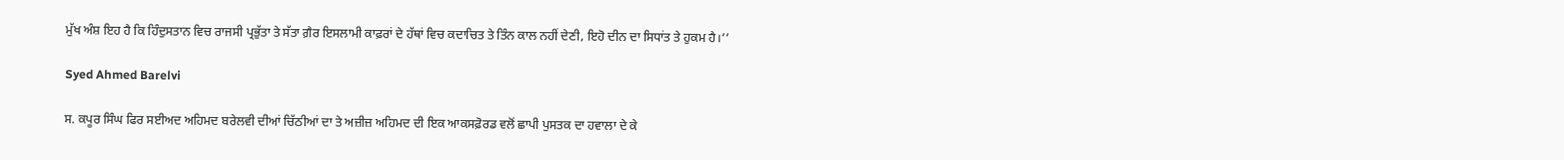ਮੁੱਖ ਅੰਸ਼ ਇਹ ਹੈ ਕਿ ਹਿੰਦੁਸਤਾਨ ਵਿਚ ਰਾਜਸੀ ਪ੍ਰਭੁੱਤਾ ਤੇ ਸੱਤਾ ਗ਼ੈਰ ਇਸਲਾਮੀ ਕਾਫ਼ਰਾਂ ਦੇ ਹੱਥਾਂ ਵਿਚ ਕਦਾਚਿਤ ਤੇ ਤਿੰਨ ਕਾਲ ਨਹੀਂ ਦੇਣੀ, ਇਹੋ ਦੀਨ ਦਾ ਸਿਧਾਂਤ ਤੇ ਹੁਕਮ ਹੈ।’’

Syed Ahmed Barelvi

ਸ. ਕਪੂਰ ਸਿੰਘ ਫਿਰ ਸਈਅਦ ਅਹਿਮਦ ਬਰੇਲਵੀ ਦੀਆਂ ਚਿੱਠੀਆਂ ਦਾ ਤੇ ਅਜ਼ੀਜ਼ ਅਹਿਮਦ ਦੀ ਇਕ ਆਕਸਫ਼ੋਰਡ ਵਲੋਂ ਛਾਪੀ ਪੁਸਤਕ ਦਾ ਹਵਾਲਾ ਦੇ ਕੇ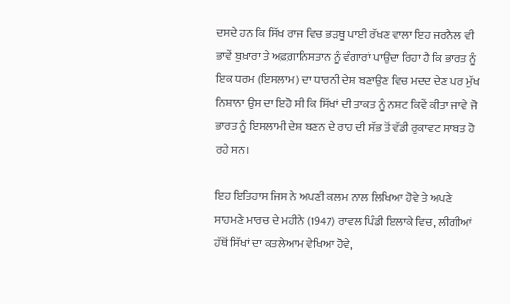ਦਸਦੇ ਹਨ ਕਿ ਸਿੱਖ ਰਾਜ ਵਿਚ ਭੜਥੂ ਪਾਈ ਰੱਖਣ ਵਾਲਾ ਇਹ ਜਰਨੈਲ ਵੀ ਭਾਵੇਂ ਬੁਖ਼ਾਰਾ ਤੇ ਅਫ਼ਗ਼ਾਨਿਸਤਾਨ ਨੂੰ ਵੰਗਾਰਾਂ ਪਾਉਂਦਾ ਰਿਹਾ ਹੈ ਕਿ ਭਾਰਤ ਨੂੰ ਇਕ ਧਰਮ (ਇਸਲਾਮ) ਦਾ ਧਾਰਨੀ ਦੇਸ਼ ਬਣਾਉਣ ਵਿਚ ਮਦਦ ਦੇਣ ਪਰ ਮੁੱਖ ਨਿਸ਼ਾਨਾ ਉਸ ਦਾ ਇਹੋ ਸੀ ਕਿ ਸਿੱਖਾਂ ਦੀ ਤਾਕਤ ਨੂੰ ਨਸ਼ਟ ਕਿਵੇਂ ਕੀਤਾ ਜਾਵੇ ਜੋ ਭਾਰਤ ਨੂੰ ਇਸਲਾਮੀ ਦੇਸ਼ ਬਣਨ ਦੇ ਰਾਹ ਦੀ ਸੱਭ ਤੋਂ ਵੱਡੀ ਰੁਕਾਵਟ ਸਾਬਤ ਹੋ ਰਹੇ ਸਨ।

ਇਹ ਇਤਿਹਾਸ ਜਿਸ ਨੇ ਅਪਣੀ ਕਲਮ ਨਾਲ ਲਿਖਿਆ ਹੋਵੇ ਤੇ ਅਪਣੇ ਸਾਹਮਣੇ ਮਾਰਚ ਦੇ ਮਹੀਨੇ (1947) ਰਾਵਲ ਪਿੰਡੀ ਇਲਾਕੇ ਵਿਚ, ਲੀਗੀਆਂ ਹੱਥੋਂ ਸਿੱਖਾਂ ਦਾ ਕਤਲੇਆਮ ਵੇਖਿਆ ਹੋਵੇ,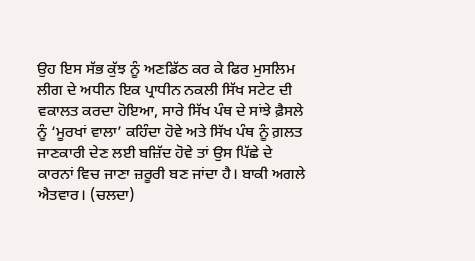ਉਹ ਇਸ ਸੱਭ ਕੁੱਝ ਨੂੰ ਅਣਡਿੱਠ ਕਰ ਕੇ ਫਿਰ ਮੁਸਲਿਮ ਲੀਗ ਦੇ ਅਧੀਨ ਇਕ ਪ੍ਰਾਧੀਨ ਨਕਲੀ ਸਿੱਖ ਸਟੇਟ ਦੀ ਵਕਾਲਤ ਕਰਦਾ ਹੋਇਆ, ਸਾਰੇ ਸਿੱਖ ਪੰਥ ਦੇ ਸਾਂਝੇ ਫ਼ੈਸਲੇ ਨੂੰ ‘ਮੂਰਖਾਂ ਵਾਲਾ’ ਕਹਿੰਦਾ ਹੋਵੇ ਅਤੇ ਸਿੱਖ ਪੰਥ ਨੂੰ ਗ਼ਲਤ ਜਾਣਕਾਰੀ ਦੇਣ ਲਈ ਬਜ਼ਿੱਦ ਹੋਵੇ ਤਾਂ ਉਸ ਪਿੱਛੇ ਦੇ ਕਾਰਨਾਂ ਵਿਚ ਜਾਣਾ ਜ਼ਰੂਰੀ ਬਣ ਜਾਂਦਾ ਹੈ। ਬਾਕੀ ਅਗਲੇ ਐਤਵਾਰ। (ਚਲਦਾ)